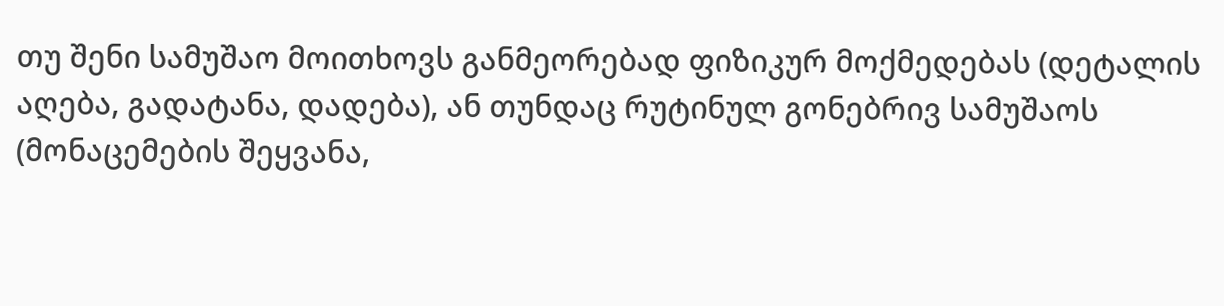თუ შენი სამუშაო მოითხოვს განმეორებად ფიზიკურ მოქმედებას (დეტალის აღება, გადატანა, დადება), ან თუნდაც რუტინულ გონებრივ სამუშაოს (მონაცემების შეყვანა,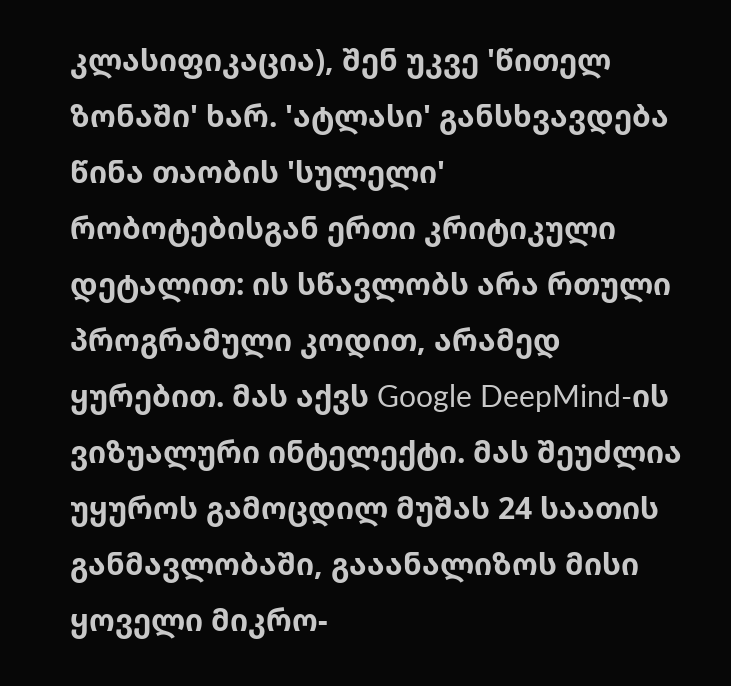კლასიფიკაცია), შენ უკვე 'წითელ ზონაში' ხარ. 'ატლასი' განსხვავდება წინა თაობის 'სულელი' რობოტებისგან ერთი კრიტიკული დეტალით: ის სწავლობს არა რთული პროგრამული კოდით, არამედ ყურებით. მას აქვს Google DeepMind-ის ვიზუალური ინტელექტი. მას შეუძლია უყუროს გამოცდილ მუშას 24 საათის განმავლობაში, გააანალიზოს მისი ყოველი მიკრო-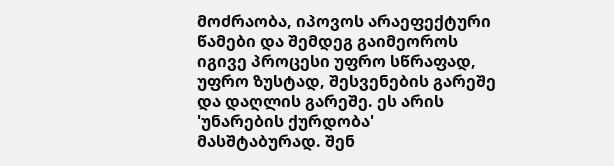მოძრაობა, იპოვოს არაეფექტური წამები და შემდეგ გაიმეოროს იგივე პროცესი უფრო სწრაფად, უფრო ზუსტად, შესვენების გარეშე და დაღლის გარეშე. ეს არის 'უნარების ქურდობა' მასშტაბურად. შენ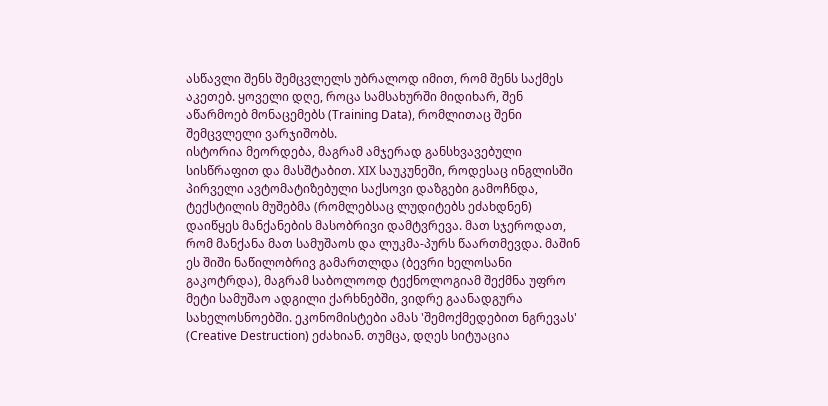ასწავლი შენს შემცვლელს უბრალოდ იმით, რომ შენს საქმეს აკეთებ. ყოველი დღე, როცა სამსახურში მიდიხარ, შენ აწარმოებ მონაცემებს (Training Data), რომლითაც შენი შემცვლელი ვარჯიშობს.
ისტორია მეორდება, მაგრამ ამჯერად განსხვავებული სისწრაფით და მასშტაბით. XIX საუკუნეში, როდესაც ინგლისში პირველი ავტომატიზებული საქსოვი დაზგები გამოჩნდა, ტექსტილის მუშებმა (რომლებსაც ლუდიტებს ეძახდნენ) დაიწყეს მანქანების მასობრივი დამტვრევა. მათ სჯეროდათ, რომ მანქანა მათ სამუშაოს და ლუკმა-პურს წაართმევდა. მაშინ ეს შიში ნაწილობრივ გამართლდა (ბევრი ხელოსანი გაკოტრდა), მაგრამ საბოლოოდ ტექნოლოგიამ შექმნა უფრო მეტი სამუშაო ადგილი ქარხნებში, ვიდრე გაანადგურა სახელოსნოებში. ეკონომისტები ამას 'შემოქმედებით ნგრევას' (Creative Destruction) ეძახიან. თუმცა, დღეს სიტუაცია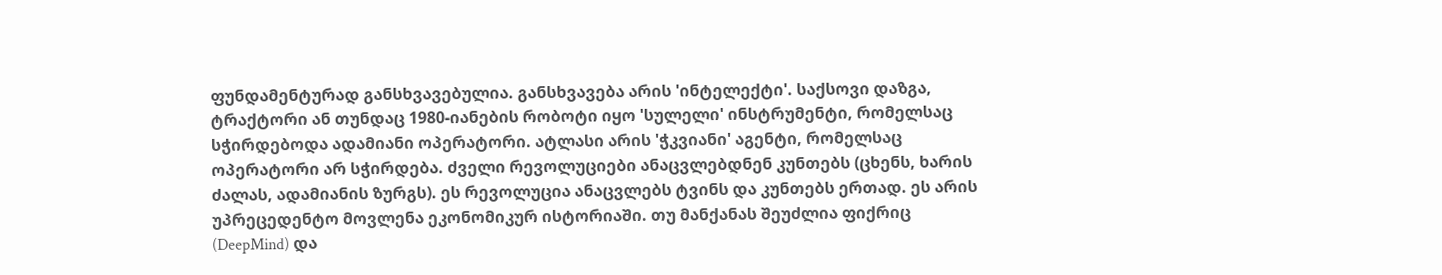ფუნდამენტურად განსხვავებულია. განსხვავება არის 'ინტელექტი'. საქსოვი დაზგა, ტრაქტორი ან თუნდაც 1980-იანების რობოტი იყო 'სულელი' ინსტრუმენტი, რომელსაც სჭირდებოდა ადამიანი ოპერატორი. ატლასი არის 'ჭკვიანი' აგენტი, რომელსაც ოპერატორი არ სჭირდება. ძველი რევოლუციები ანაცვლებდნენ კუნთებს (ცხენს, ხარის ძალას, ადამიანის ზურგს). ეს რევოლუცია ანაცვლებს ტვინს და კუნთებს ერთად. ეს არის უპრეცედენტო მოვლენა ეკონომიკურ ისტორიაში. თუ მანქანას შეუძლია ფიქრიც (DeepMind) და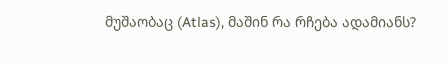მუშაობაც (Atlas), მაშინ რა რჩება ადამიანს?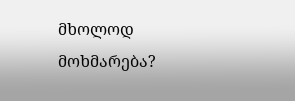მხოლოდ მოხმარება?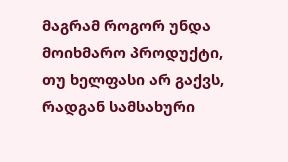მაგრამ როგორ უნდა მოიხმარო პროდუქტი, თუ ხელფასი არ გაქვს, რადგან სამსახური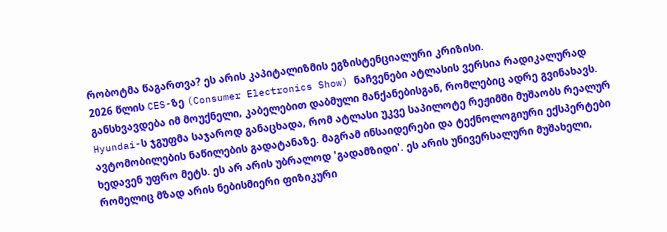რობოტმა წაგართვა? ეს არის კაპიტალიზმის ეგზისტენციალური კრიზისი.
2026 წლის CES-ზე (Consumer Electronics Show) ნაჩვენები ატლასის ვერსია რადიკალურად განსხვავდება იმ მოუქნელი, კაბელებით დაბმული მანქანებისგან, რომლებიც ადრე გვინახავს. Hyundai-ს ჯგუფმა საჯაროდ განაცხადა, რომ ატლასი უკვე საპილოტე რეჟიმში მუშაობს რეალურ ავტომობილების ნაწილების გადატანაზე. მაგრამ ინსაიდერები და ტექნოლოგიური ექსპერტები ხედავენ უფრო მეტს. ეს არ არის უბრალოდ 'გადამზიდი'. ეს არის უნივერსალური მუშახელი, რომელიც მზად არის ნებისმიერი ფიზიკური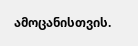ამოცანისთვის.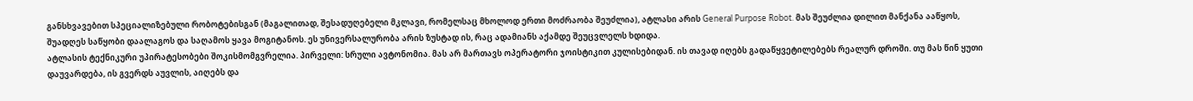განსხვავებით სპეციალიზებული რობოტებისგან (მაგალითად, შესადუღებელი მკლავი, რომელსაც მხოლოდ ერთი მოძრაობა შეუძლია), ატლასი არის General Purpose Robot. მას შეუძლია დილით მანქანა ააწყოს, შუადღეს საწყობი დაალაგოს და საღამოს ყავა მოგიტანოს. ეს უნივერსალურობა არის ზუსტად ის, რაც ადამიანს აქამდე შეუცვლელს ხდიდა.
ატლასის ტექნიკური უპირატესობები შოკისმომგვრელია. პირველი: სრული ავტონომია. მას არ მართავს ოპერატორი ჯოისტიკით კულისებიდან. ის თავად იღებს გადაწყვეტილებებს რეალურ დროში. თუ მას წინ ყუთი დაუვარდება, ის გვერდს აუვლის, აიღებს და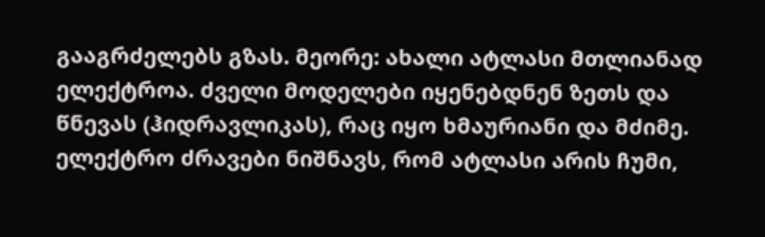გააგრძელებს გზას. მეორე: ახალი ატლასი მთლიანად ელექტროა. ძველი მოდელები იყენებდნენ ზეთს და წნევას (ჰიდრავლიკას), რაც იყო ხმაურიანი და მძიმე. ელექტრო ძრავები ნიშნავს, რომ ატლასი არის ჩუმი,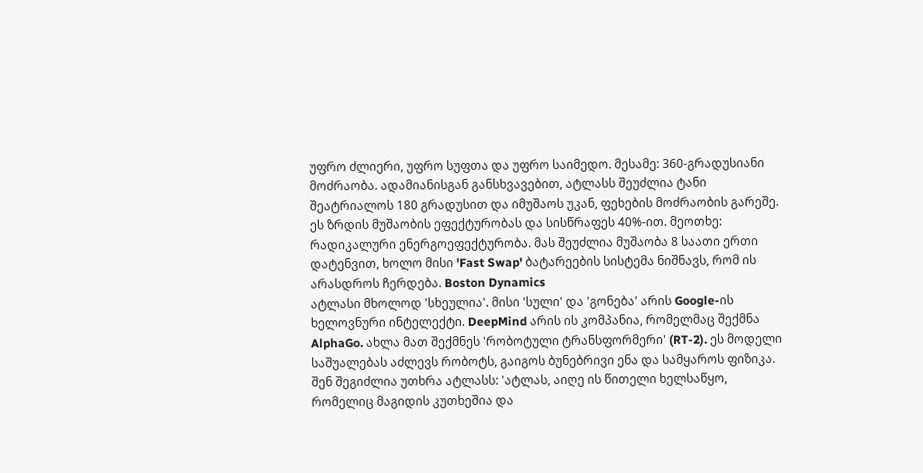უფრო ძლიერი, უფრო სუფთა და უფრო საიმედო. მესამე: 360-გრადუსიანი მოძრაობა. ადამიანისგან განსხვავებით, ატლასს შეუძლია ტანი შეატრიალოს 180 გრადუსით და იმუშაოს უკან, ფეხების მოძრაობის გარეშე. ეს ზრდის მუშაობის ეფექტურობას და სისწრაფეს 40%-ით. მეოთხე: რადიკალური ენერგოეფექტურობა. მას შეუძლია მუშაობა 8 საათი ერთი დატენვით, ხოლო მისი 'Fast Swap' ბატარეების სისტემა ნიშნავს, რომ ის არასდროს ჩერდება. Boston Dynamics
ატლასი მხოლოდ 'სხეულია'. მისი 'სული' და 'გონება' არის Google-ის ხელოვნური ინტელექტი. DeepMind არის ის კომპანია, რომელმაც შექმნა AlphaGo. ახლა მათ შექმნეს 'რობოტული ტრანსფორმერი' (RT-2). ეს მოდელი საშუალებას აძლევს რობოტს, გაიგოს ბუნებრივი ენა და სამყაროს ფიზიკა. შენ შეგიძლია უთხრა ატლასს: 'ატლას, აიღე ის წითელი ხელსაწყო, რომელიც მაგიდის კუთხეშია და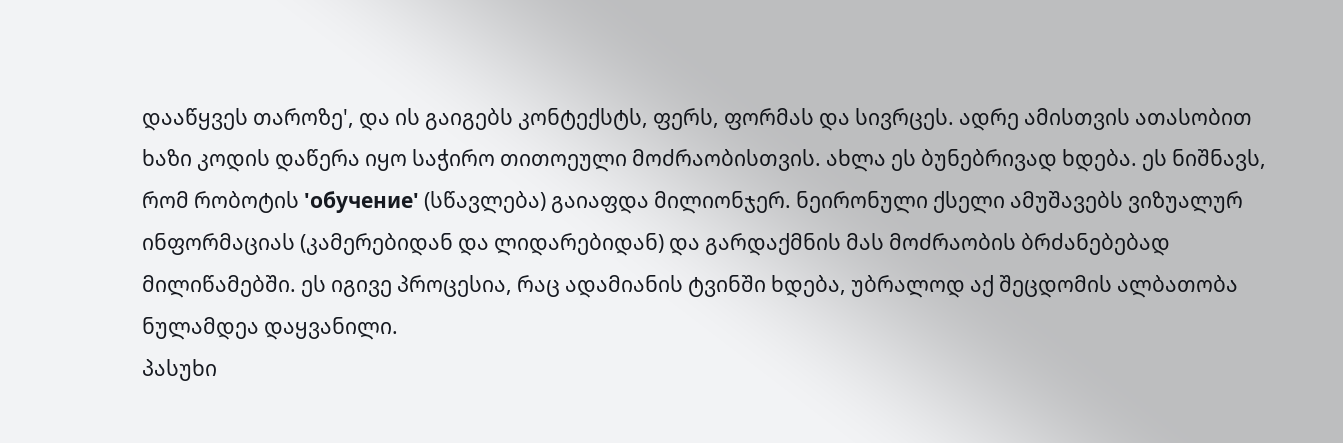დააწყვეს თაროზე', და ის გაიგებს კონტექსტს, ფერს, ფორმას და სივრცეს. ადრე ამისთვის ათასობით ხაზი კოდის დაწერა იყო საჭირო თითოეული მოძრაობისთვის. ახლა ეს ბუნებრივად ხდება. ეს ნიშნავს, რომ რობოტის 'обучение' (სწავლება) გაიაფდა მილიონჯერ. ნეირონული ქსელი ამუშავებს ვიზუალურ ინფორმაციას (კამერებიდან და ლიდარებიდან) და გარდაქმნის მას მოძრაობის ბრძანებებად მილიწამებში. ეს იგივე პროცესია, რაც ადამიანის ტვინში ხდება, უბრალოდ აქ შეცდომის ალბათობა ნულამდეა დაყვანილი.
პასუხი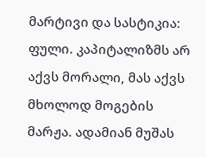მარტივი და სასტიკია: ფული. კაპიტალიზმს არ აქვს მორალი, მას აქვს მხოლოდ მოგების მარჟა. ადამიან მუშას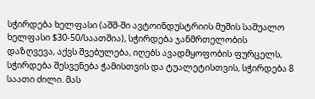სჭირდება ხელფასი (აშშ-ში ავტოინდუსტრიის მუშის საშუალო ხელფასი $30-50/საათშია), სჭირდება ჯანმრთელობის დაზღვევა, აქვს შვებულება, იღებს ავადმყოფობის ფურცელს, სჭირდება შესვენება ჭამისთვის და ტუალეტისთვის, სჭირდება 8 საათი ძილი. მას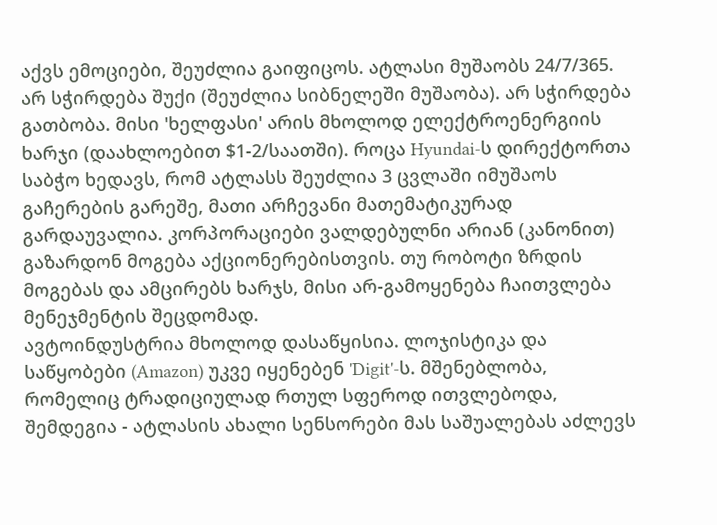აქვს ემოციები, შეუძლია გაიფიცოს. ატლასი მუშაობს 24/7/365. არ სჭირდება შუქი (შეუძლია სიბნელეში მუშაობა). არ სჭირდება გათბობა. მისი 'ხელფასი' არის მხოლოდ ელექტროენერგიის ხარჯი (დაახლოებით $1-2/საათში). როცა Hyundai-ს დირექტორთა საბჭო ხედავს, რომ ატლასს შეუძლია 3 ცვლაში იმუშაოს გაჩერების გარეშე, მათი არჩევანი მათემატიკურად გარდაუვალია. კორპორაციები ვალდებულნი არიან (კანონით) გაზარდონ მოგება აქციონერებისთვის. თუ რობოტი ზრდის მოგებას და ამცირებს ხარჯს, მისი არ-გამოყენება ჩაითვლება მენეჯმენტის შეცდომად.
ავტოინდუსტრია მხოლოდ დასაწყისია. ლოჯისტიკა და საწყობები (Amazon) უკვე იყენებენ 'Digit'-ს. მშენებლობა, რომელიც ტრადიციულად რთულ სფეროდ ითვლებოდა, შემდეგია - ატლასის ახალი სენსორები მას საშუალებას აძლევს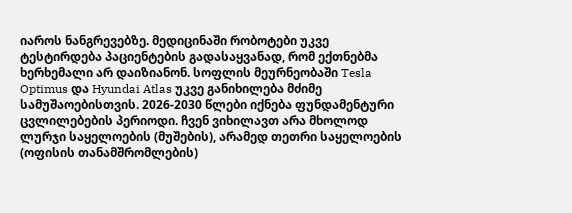იაროს ნანგრევებზე. მედიცინაში რობოტები უკვე ტესტირდება პაციენტების გადასაყვანად, რომ ექთნებმა ხერხემალი არ დაიზიანონ. სოფლის მეურნეობაში Tesla Optimus და Hyundai Atlas უკვე განიხილება მძიმე სამუშაოებისთვის. 2026-2030 წლები იქნება ფუნდამენტური ცვლილებების პერიოდი. ჩვენ ვიხილავთ არა მხოლოდ ლურჯი საყელოების (მუშების), არამედ თეთრი საყელოების (ოფისის თანამშრომლების)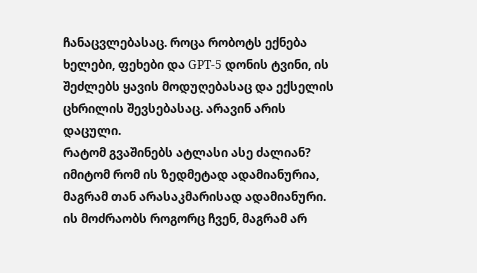ჩანაცვლებასაც. როცა რობოტს ექნება ხელები, ფეხები და GPT-5 დონის ტვინი, ის შეძლებს ყავის მოდუღებასაც და ექსელის ცხრილის შევსებასაც. არავინ არის დაცული.
რატომ გვაშინებს ატლასი ასე ძალიან? იმიტომ რომ ის ზედმეტად ადამიანურია, მაგრამ თან არასაკმარისად ადამიანური. ის მოძრაობს როგორც ჩვენ, მაგრამ არ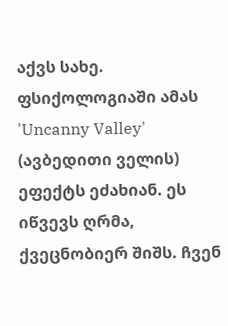აქვს სახე. ფსიქოლოგიაში ამას 'Uncanny Valley' (ავბედითი ველის) ეფექტს ეძახიან. ეს იწვევს ღრმა, ქვეცნობიერ შიშს. ჩვენ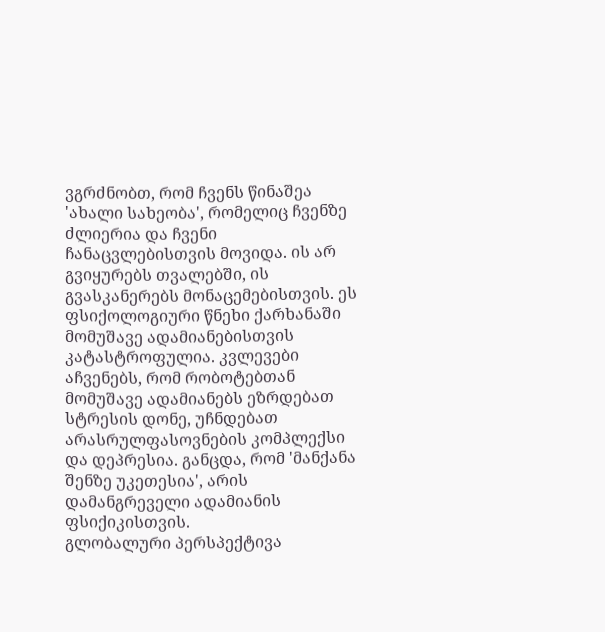ვგრძნობთ, რომ ჩვენს წინაშეა 'ახალი სახეობა', რომელიც ჩვენზე ძლიერია და ჩვენი ჩანაცვლებისთვის მოვიდა. ის არ გვიყურებს თვალებში, ის გვასკანერებს მონაცემებისთვის. ეს ფსიქოლოგიური წნეხი ქარხანაში მომუშავე ადამიანებისთვის კატასტროფულია. კვლევები აჩვენებს, რომ რობოტებთან მომუშავე ადამიანებს ეზრდებათ სტრესის დონე, უჩნდებათ არასრულფასოვნების კომპლექსი და დეპრესია. განცდა, რომ 'მანქანა შენზე უკეთესია', არის დამანგრეველი ადამიანის ფსიქიკისთვის.
გლობალური პერსპექტივა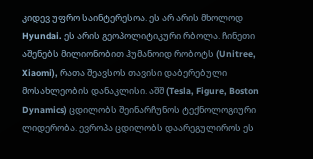კიდევ უფრო საინტერესოა. ეს არ არის მხოლოდ Hyundai. ეს არის გეოპოლიტიკური რბოლა. ჩინეთი აშენებს მილიონობით ჰუმანოიდ რობოტს (Unitree, Xiaomi), რათა შეავსოს თავისი დაბერებული მოსახლეობის დანაკლისი. აშშ (Tesla, Figure, Boston Dynamics) ცდილობს შეინარჩუნოს ტექნოლოგიური ლიდერობა. ევროპა ცდილობს დაარეგულიროს ეს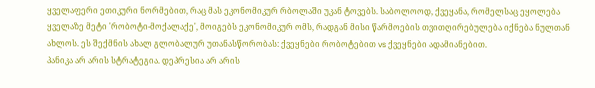ყველაფერი ეთიკური ნორმებით, რაც მას ეკონომიკურ რბოლაში უკან ტოვებს. საბოლოოდ, ქვეყანა, რომელსაც ეყოლება ყველაზე მეტი 'რობოტი-მოქალაქე', მოიგებს ეკონომიკურ ომს, რადგან მისი წარმოების თვითღირებულება იქნება ნულთან ახლოს. ეს შექმნის ახალ გლობალურ უთანასწორობას: ქვეყნები რობოტებით vs ქვეყნები ადამიანებით.
პანიკა არ არის სტრატეგია. დეპრესია არ არის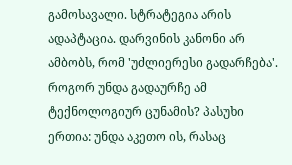გამოსავალი. სტრატეგია არის ადაპტაცია. დარვინის კანონი არ ამბობს, რომ 'უძლიერესი გადარჩება'. როგორ უნდა გადაურჩე ამ ტექნოლოგიურ ცუნამის? პასუხი ერთია: უნდა აკეთო ის, რასაც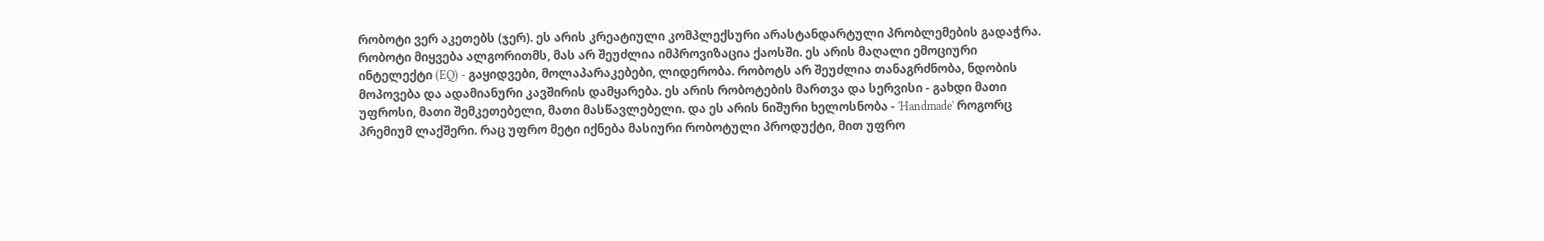რობოტი ვერ აკეთებს (ჯერ). ეს არის კრეატიული კომპლექსური არასტანდარტული პრობლემების გადაჭრა. რობოტი მიყვება ალგორითმს, მას არ შეუძლია იმპროვიზაცია ქაოსში. ეს არის მაღალი ემოციური ინტელექტი (EQ) - გაყიდვები, მოლაპარაკებები, ლიდერობა. რობოტს არ შეუძლია თანაგრძნობა, ნდობის მოპოვება და ადამიანური კავშირის დამყარება. ეს არის რობოტების მართვა და სერვისი - გახდი მათი უფროსი, მათი შემკეთებელი, მათი მასწავლებელი. და ეს არის ნიშური ხელოსნობა - 'Handmade' როგორც პრემიუმ ლაქშერი. რაც უფრო მეტი იქნება მასიური რობოტული პროდუქტი, მით უფრო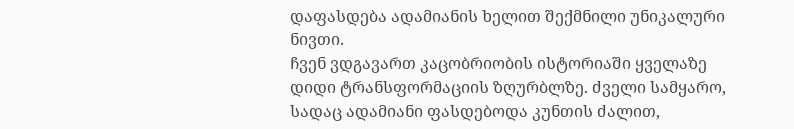დაფასდება ადამიანის ხელით შექმნილი უნიკალური ნივთი.
ჩვენ ვდგავართ კაცობრიობის ისტორიაში ყველაზე დიდი ტრანსფორმაციის ზღურბლზე. ძველი სამყარო, სადაც ადამიანი ფასდებოდა კუნთის ძალით,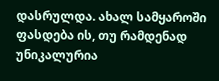დასრულდა. ახალ სამყაროში ფასდება ის, თუ რამდენად უნიკალურია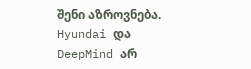შენი აზროვნება. Hyundai და DeepMind არ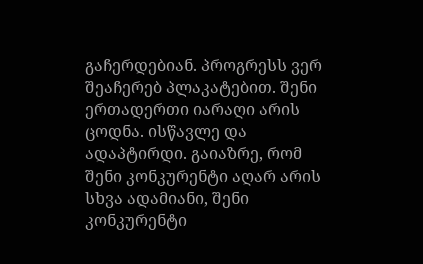გაჩერდებიან. პროგრესს ვერ შეაჩერებ პლაკატებით. შენი ერთადერთი იარაღი არის ცოდნა. ისწავლე და ადაპტირდი. გაიაზრე, რომ შენი კონკურენტი აღარ არის სხვა ადამიანი, შენი კონკურენტი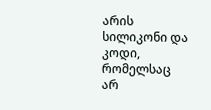არის სილიკონი და კოდი, რომელსაც არ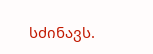სძინავს.